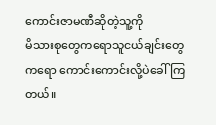ကောင်းဇာမဏီဆိုတဲ့သူ့ကို
မိသားစုတွေကရောသူငယ်ချင်းတွေကရော ကောင်းကောင်းလို့ပဲခေါ်ကြတယ်။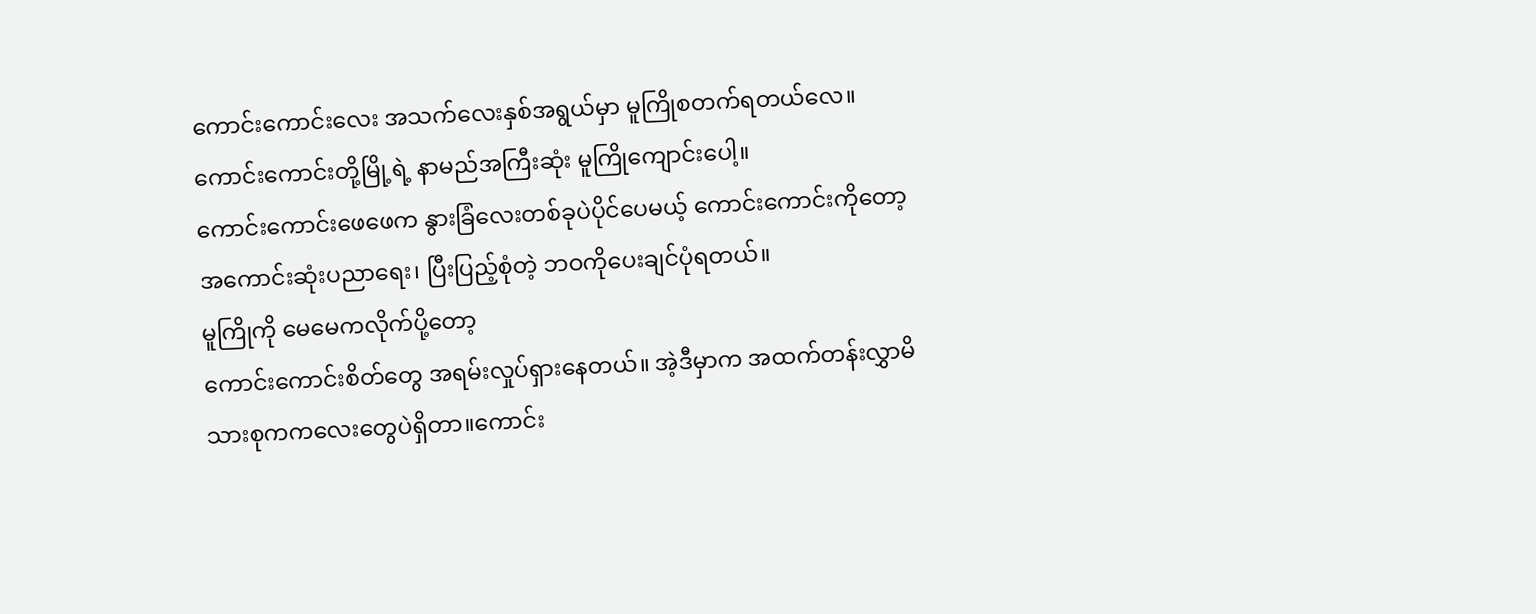ကောင်းကောင်းလေး အသက်လေးနှစ်အရွယ်မှာ မူကြိုစတက်ရတယ်လေ။ ကောင်းကောင်းတို့မြို့ရဲ့ နာမည်အကြီးဆုံး မူကြိုကျောင်းပေါ့။
ကောင်းကောင်းဖေဖေက နွားခြံလေးတစ်ခုပဲပိုင်ပေမယ့် ကောင်းကောင်းကိုတော့ အကောင်းဆုံးပညာရေး၊ ပြီးပြည့်စုံတဲ့ ဘဝကိုပေးချင်ပုံရတယ်။
မူကြိုကို မေမေကလိုက်ပို့တော့
ကောင်းကောင်းစိတ်တွေ အရမ်းလှုပ်ရှားနေတယ်။ အဲ့ဒီမှာက အထက်တန်းလွှာမိသားစုကကလေးတွေပဲရှိတာ။ကောင်း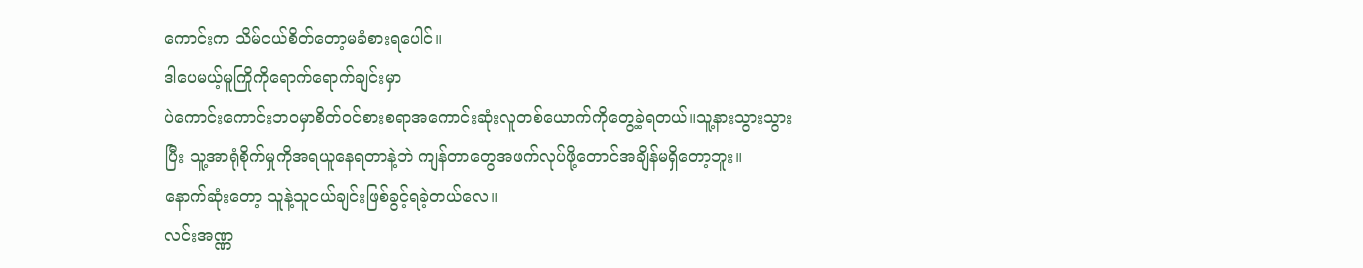ကောင်းက သိမ်ငယ်စိတ်တော့မခံစားရပေါင်။
ဒါပေမယ့်မူကြိုကိုရောက်ရောက်ချင်းမှာ
ပဲကောင်းကောင်းဘဝမှာစိတ်ဝင်စားစရာအကောင်းဆုံးလူတစ်ယောက်ကိုတွေ့ခဲ့ရတယ်။သူ့နားသွားသွားပြီး သူ့အာရုံစိုက်မှုကိုအရယူနေရတာနဲ့ဘဲ ကျန်တာတွေအဖက်လုပ်ဖို့တောင်အချိန်မရှိတော့ဘူး။
နောက်ဆုံးတော့ သူနဲ့သူငယ်ချင်းဖြစ်ခွင့်ရခဲ့တယ်လေ။
လင်းအဏ္ဏ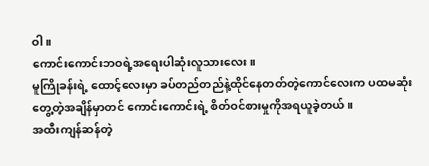ဝါ။
ကောင်းကောင်းဘဝရဲ့အရေးပါဆုံးလူသားလေး။
မူကြိုခန်းရဲ့ ထောင့်လေးမှာ ခပ်တည်တည်နဲ့ထိုင်နေတတ်တဲ့ကောင်လေးက ပထမဆုံးတွေ့တဲ့အချိန်မှာတင် ကောင်းကောင်းရဲ့ စိတ်ဝင်စားမှုကိုအရယူခဲ့တယ်။
အထီးကျန်ဆန်တဲ့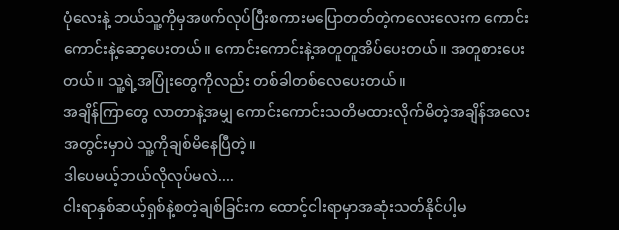ပုံလေးနဲ့ ဘယ်သူ့ကိုမှအဖက်လုပ်ပြီးစကားမပြောတတ်တဲ့ကလေးလေးက ကောင်းကောင်းနဲ့ဆော့ပေးတယ်။ ကောင်းကောင်းနဲ့အတူတူအိပ်ပေးတယ်။ အတူစားပေးတယ်။ သူ့ရဲ့အပြုံးတွေကိုလည်း တစ်ခါတစ်လေပေးတယ်။
အချိန်ကြာတွေ လာတာနဲ့အမျှ ကောင်းကောင်းသတိမထားလိုက်မိတဲ့အချိန်အလေးအတွင်းမှာပဲ သူ့ကိုချစ်မိနေပြီတဲ့။
ဒါပေမယ့်ဘယ်လိုလုပ်မလဲ....
ငါးရာနှစ်ဆယ့်ရှစ်နဲ့စတဲ့ချစ်ခြင်းက ထောင့်ငါးရာမှာအဆုံးသတ်နိုင်ပါ့မ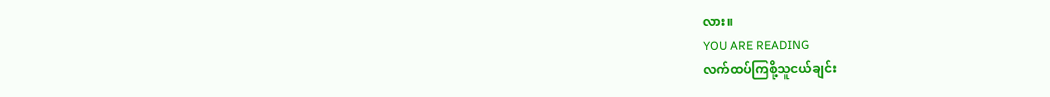လား။
YOU ARE READING
လက်ထပ်ကြစို့သူငယ်ချင်း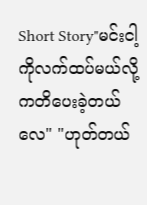Short Story"မင်းငါ့ကိုလက်ထပ်မယ်လို့ကတိပေးခဲ့တယ်လေ" "ဟုတ်တယ်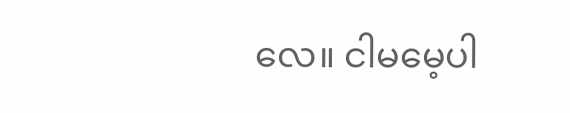လေ။ ငါမမေ့ပါ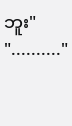ဘူး" ".........."